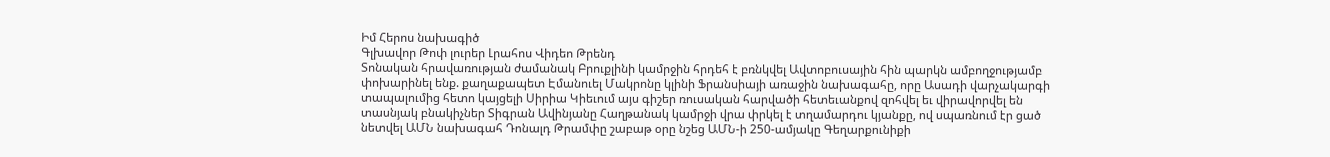Իմ Հերոս նախագիծ
Գլխավոր Թոփ լուրեր Լրահոս Վիդեո Թրենդ
Տոնական հրավառության ժամանակ Բրուքլինի կամրջին հրդեհ է բռնկվել Ավտոբուսային հին պարկն ամբողջությամբ փոխարինել ենք. քաղաքապետ Էմանուել Մակրոնը կլինի Ֆրանսիայի առաջին նախագահը, որը Ասադի վարչակարգի տապալումից հետո կայցելի Սիրիա Կիեւում այս գիշեր ռուսական հարվածի հետեւանքով զոհվել եւ վիրավորվել են տասնյակ բնակիչներ Տիգրան Ավինյանը Հաղթանակ կամրջի վրա փրկել է տղամարդու կյանքը, ով սպառնում էր ցած նետվել ԱՄՆ նախագահ Դոնալդ Թրամփը շաբաթ օրը նշեց ԱՄՆ-ի 250-ամյակը Գեղարքունիքի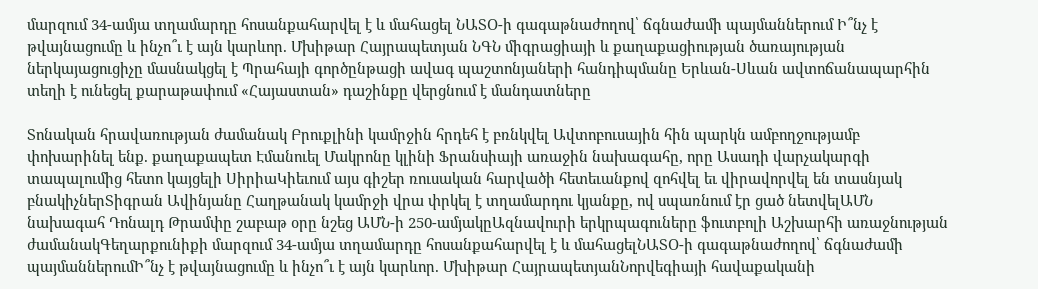մարզում 34-ամյա տղամարդը հոսանքահարվել է և մահացել ՆԱՏՕ-ի գագաթնաժողով՝ ճգնաժամի պայմաններում Ի՞նչ է թվայնացումը և ինչո՞ւ է այն կարևոր. Մխիթար Հայրապետյան ՆԳՆ միգրացիայի և քաղաքացիության ծառայության ներկայացուցիչը մասնակցել է Պրահայի գործընթացի ավագ պաշտոնյաների հանդիպմանը Երևան-Սևան ավտոճանապարհին տեղի է ունեցել քարաթափում «Հայաստան» դաշինքը վերցնում է մանդատները

Տոնական հրավառության ժամանակ Բրուքլինի կամրջին հրդեհ է բռնկվել Ավտոբուսային հին պարկն ամբողջությամբ փոխարինել ենք. քաղաքապետ Էմանուել Մակրոնը կլինի Ֆրանսիայի առաջին նախագահը, որը Ասադի վարչակարգի տապալումից հետո կայցելի ՍիրիաԿիեւում այս գիշեր ռուսական հարվածի հետեւանքով զոհվել եւ վիրավորվել են տասնյակ բնակիչներՏիգրան Ավինյանը Հաղթանակ կամրջի վրա փրկել է տղամարդու կյանքը, ով սպառնում էր ցած նետվելԱՄՆ նախագահ Դոնալդ Թրամփը շաբաթ օրը նշեց ԱՄՆ-ի 250-ամյակըԱզնավուրի երկրպագուները ֆուտբոլի Աշխարհի առաջնության ժամանակԳեղարքունիքի մարզում 34-ամյա տղամարդը հոսանքահարվել է և մահացելՆԱՏՕ-ի գագաթնաժողով՝ ճգնաժամի պայմաններումԻ՞նչ է թվայնացումը և ինչո՞ւ է այն կարևոր. Մխիթար ՀայրապետյանՆորվեգիայի հավաքականի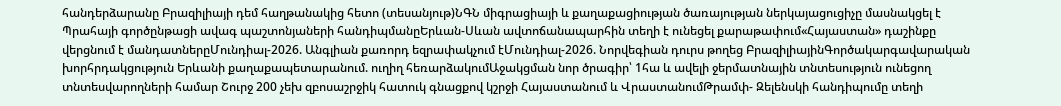հանդերձարանը Բրազիլիայի դեմ հաղթանակից հետո (տեսանյութ)ՆԳՆ միգրացիայի և քաղաքացիության ծառայության ներկայացուցիչը մասնակցել է Պրահայի գործընթացի ավագ պաշտոնյաների հանդիպմանըԵրևան-Սևան ավտոճանապարհին տեղի է ունեցել քարաթափում«Հայաստան» դաշինքը վերցնում է մանդատներըՄունդիալ-2026. Անգլիան քառորդ եզրափակչում էՄունդիալ-2026. Նորվեգիան դուրս թողեց ԲրազիլիայինԳործակարգավարական խորհրդակցություն Երևանի քաղաքապետարանում. ուղիղ հեռարձակումԱջակցման նոր ծրագիր՝ 1հա և ավելի ջերմատնային տնտեսություն ունեցող տնտեսվարողների համար Շուրջ 200 չեխ զբոսաշրջիկ հատուկ գնացքով կշրջի Հայաստանում և ՎրաստանումԹրամփ- Զելենսկի հանդիպումը տեղի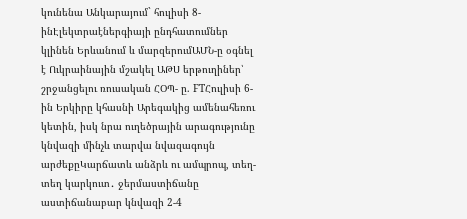կունենա Անկարայում` հուլիսի 8-ինԷլեկտրաէներգիայի ընդհատումներ կլինեն Երևանում և մարզերումԱՄՆ-ը օգնել է Ուկրաինային մշակել ԱԹՍ երթուղիներ՝ շրջանցելու ռուսական ՀՕՊ- ը. FTՀուլիսի 6-ին Երկիրը կհասնի Արեգակից ամենահեռու կետին, իսկ նրա ուղեծրային արագությունը կնվազի մինչև տարվա նվազագույն արժեքըԿարճատև անձրև ու ամպրոպ, տեղ-տեղ կարկուտ․ ջերմաստիճանը աստիճանաբար կնվազի 2-4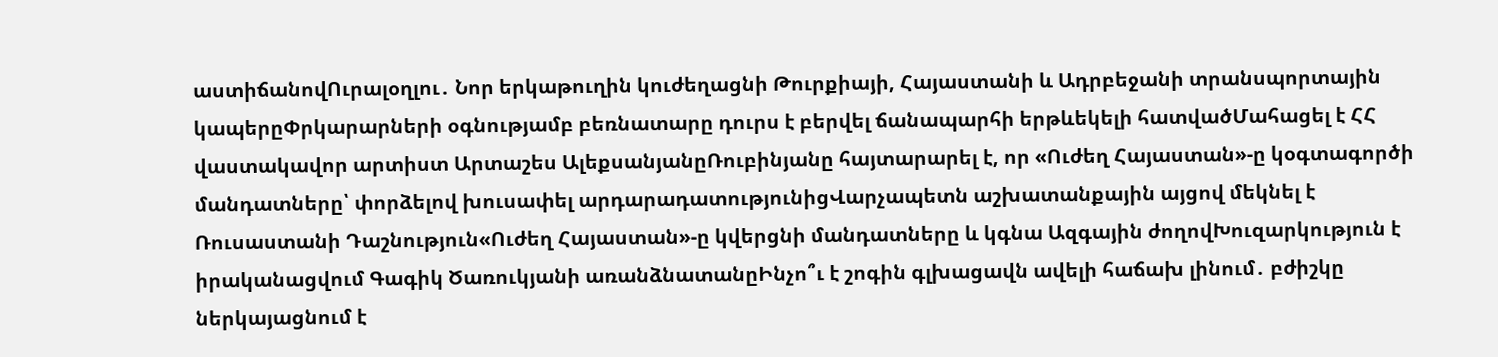աստիճանովՈւրալօղլու․ Նոր երկաթուղին կուժեղացնի Թուրքիայի, Հայաստանի և Ադրբեջանի տրանսպորտային կապերըՓրկարարների օգնությամբ բեռնատարը դուրս է բերվել ճանապարհի երթևեկելի հատվածՄահացել է ՀՀ վաստակավոր արտիստ Արտաշես ԱլեքսանյանըՌուբինյանը հայտարարել է, որ «Ուժեղ Հայաստան»-ը կօգտագործի մանդատները՝ փորձելով խուսափել արդարադատությունիցՎարչապետն աշխատանքային այցով մեկնել է Ռուսաստանի Դաշնություն«Ուժեղ Հայաստան»-ը կվերցնի մանդատները և կգնա Ազգային ժողովԽուզարկություն է իրականացվում Գագիկ Ծառուկյանի առանձնատանըԻնչո՞ւ է շոգին գլխացավն ավելի հաճախ լինում․ բժիշկը ներկայացնում է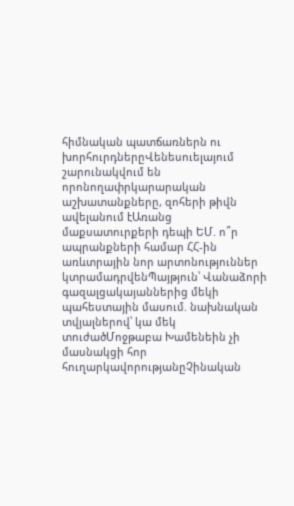հիմնական պատճառներն ու խորհուրդներըՎենեսուելայում շարունակվում են որոնողափրկարարական աշխատանքները, զոհերի թիվն ավելանում էԱռանց մաքսատուրքերի դեպի ԵՄ. ո՞ր ապրանքների համար ՀՀ-ին առևտրային նոր արտոնություններ կտրամադրվենՊայթյուն՝ Վանաձորի գազալցակայաններից մեկի պահեստային մասում. նախնական տվյալներով՝ կա մեկ տուժածՄոջթաբա Խամենեին չի մասնակցի հոր հուղարկավորությանըՉինական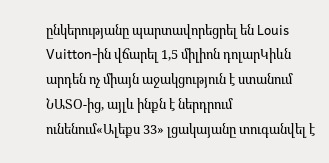ընկերությանը պարտավորեցրել են Louis Vuitton-ին վճարել 1,5 միլիոն դոլարԿիևն արդեն ոչ միայն աջակցություն է ստանում ՆԱՏՕ-ից, այլև ինքն է ներդրում ունենում«Ալեքս 33» լցակայանը տուգանվել է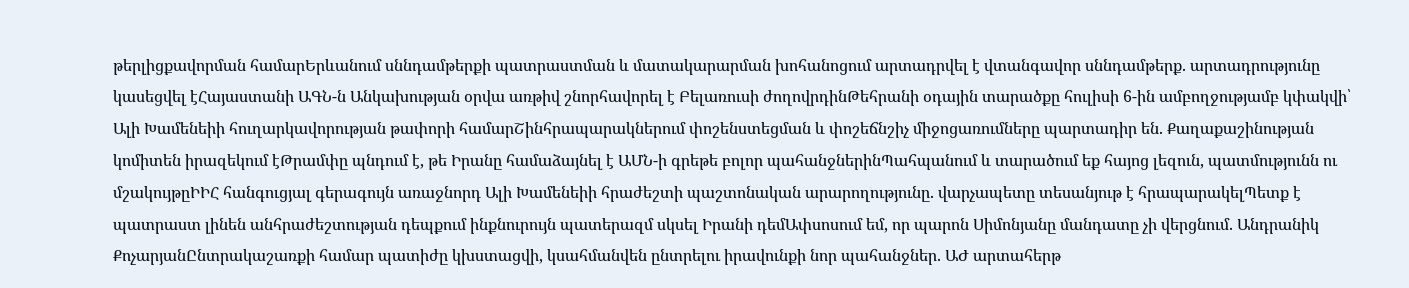թերլիցքավորման համարԵրևանում սննդամթերքի պատրաստման և մատակարարման խոհանոցում արտադրվել է վտանգավոր սննդամթերք. արտադրությունը կասեցվել էՀայաստանի ԱԳՆ-ն Անկախության օրվա առթիվ շնորհավորել է Բելառուսի ժողովրդինԹեհրանի օդային տարածքը հուլիսի 6-ին ամբողջությամբ կփակվի՝ Ալի Խամենեիի հուղարկավորության թափորի համարՇինհրապարակներում փոշենստեցման և փոշեճնշիչ միջոցառումները պարտադիր են. Քաղաքաշինության կոմիտեն իրազեկում էԹրամփը պնդում է, թե Իրանը համաձայնել է ԱՄՆ-ի գրեթե բոլոր պահանջներինՊահպանում և տարածում եք հայոց լեզուն, պատմությունն ու մշակույթըԻԻՀ հանգուցյալ գերագույն առաջնորդ Ալի Խամենեիի հրաժեշտի պաշտոնական արարողությունը. վարչապետը տեսանյութ է հրապարակելՊետք է պատրաստ լինեն անհրաժեշտության դեպքում ինքնուրույն պատերազմ սկսել Իրանի դեմԱփսոսում եմ, որ պարոն Սիմոնյանը մանդատը չի վերցնում. Անդրանիկ ՔոչարյանԸնտրակաշառքի համար պատիժը կխստացվի, կսահմանվեն ընտրելու իրավունքի նոր պահանջներ. ԱԺ արտահերթ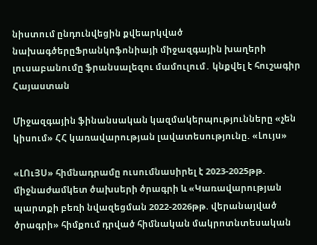նիստում ընդունվեցին քվեարկված նախագծերըՖրանկոֆոնիայի միջազգային խաղերի լուսաբանումը ֆրանսալեզու մամուլում․ կնքվել է հուշագիր
Հայաստան

Միջազգային ֆինանսական կազմակերպությունները «չեն կիսում» ՀՀ կառավարության լավատեսությունը. «Լույս»

«ԼՈւՅՍ» հիմնադրամը ուսումնասիրել է 2023-2025թթ. միջնաժամկետ ծախսերի ծրագրի և «Կառավարության պարտքի բեռի նվազեցման 2022-2026թթ. վերանայված ծրագրի» հիմքում դրված հիմնական մակրոտնտեսական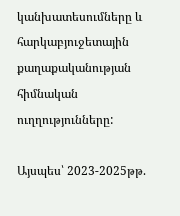կանխատեսումները և հարկաբյուջետային քաղաքականության հիմնական ուղղությունները:

Այսպես՝ 2023-2025թթ.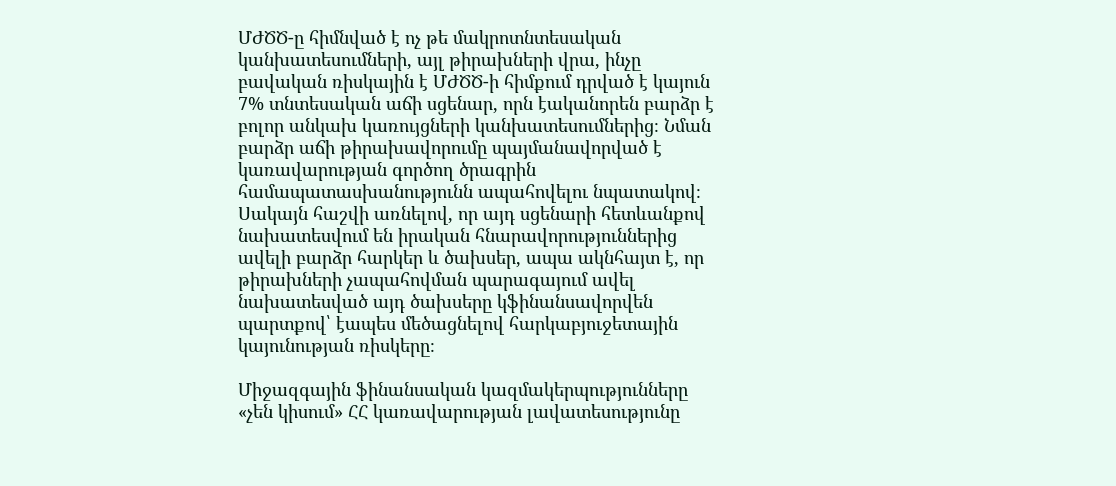ՄԺԾԾ-ը հիմնված է ոչ թե մակրոտնտեսական կանխատեսումների, այլ թիրախների վրա, ինչը բավական ռիսկային է ՄԺԾԾ-ի հիմքում դրված է կայուն 7% տնտեսական աճի սցենար, որն էականորեն բարձր է բոլոր անկախ կառույցների կանխատեսումներից։ Նման բարձր աճի թիրախավորումը պայմանավորված է կառավարության գործող ծրագրին համապատասխանությունն ապահովելու նպատակով։ Սակայն հաշվի առնելով, որ այդ սցենարի հետևանքով նախատեսվում են իրական հնարավորություններից ավելի բարձր հարկեր և ծախսեր, ապա ակնհայտ է, որ թիրախների չապահովման պարագայում ավել նախատեսված այդ ծախսերը կֆինանսավորվեն պարտքով՝ էապես մեծացնելով հարկաբյուջետային կայունության ռիսկերը։

Միջազգային ֆինանսական կազմակերպությունները «չեն կիսում» ՀՀ կառավարության լավատեսությունը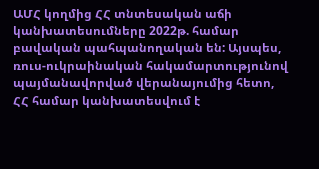ԱՄՀ կողմից ՀՀ տնտեսական աճի կանխատեսումները 2022թ. համար բավական պահպանողական են: Այսպես, ռուս-ուկրաինական հակամարտությունով
պայմանավորված վերանայումից հետո, ՀՀ համար կանխատեսվում է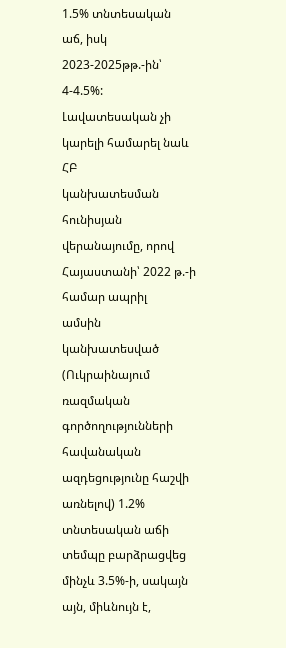1.5% տնտեսական
աճ, իսկ 2023-2025թթ.-ին՝ 4-4.5%: Լավատեսական չի կարելի համարել նաև ՀԲ
կանխատեսման հունիսյան վերանայումը, որով Հայաստանի՝ 2022 թ.-ի համար ապրիլ
ամսին կանխատեսված (Ուկրաինայում ռազմական գործողությունների հավանական ազդեցությունը հաշվի առնելով) 1.2% տնտեսական աճի տեմպը բարձրացվեց մինչև 3.5%-ի, սակայն այն, միևնույն է,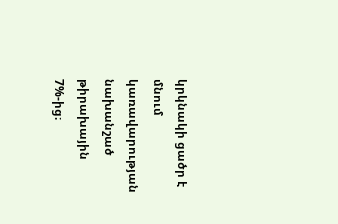կրկնակի ցածր է մնում կառավարության նախանշած թիրախային 7%-ից։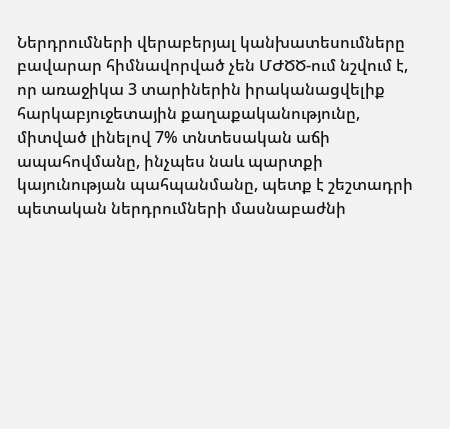Ներդրումների վերաբերյալ կանխատեսումները բավարար հիմնավորված չեն ՄԺԾԾ-ում նշվում է, որ առաջիկա 3 տարիներին իրականացվելիք հարկաբյուջետային քաղաքականությունը, միտված լինելով 7% տնտեսական աճի ապահովմանը, ինչպես նաև պարտքի կայունության պահպանմանը, պետք է շեշտադրի պետական ներդրումների մասնաբաժնի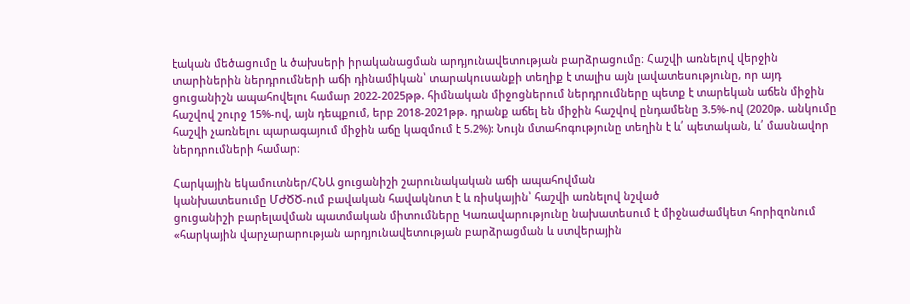էական մեծացումը և ծախսերի իրականացման արդյունավետության բարձրացումը։ Հաշվի առնելով վերջին տարիներին ներդրումների աճի դինամիկան՝ տարակուսանքի տեղիք է տալիս այն լավատեսությունը, որ այդ ցուցանիշն ապահովելու համար 2022-2025թթ. հիմնական միջոցներում ներդրումները պետք է տարեկան աճեն միջին հաշվով շուրջ 15%-ով, այն դեպքում, երբ 2018-2021թթ. դրանք աճել են միջին հաշվով ընդամենը 3.5%-ով (2020թ. անկումը հաշվի չառնելու պարագայում միջին աճը կազմում է 5.2%): Նույն մտահոգությունը տեղին է և՛ պետական, և՛ մասնավոր ներդրումների համար։

Հարկային եկամուտներ/ՀՆԱ ցուցանիշի շարունակական աճի ապահովման
կանխատեսումը ՄԺԾԾ-ում բավական հավակնոտ է և ռիսկային՝ հաշվի առնելով նշված
ցուցանիշի բարելավման պատմական միտումները Կառավարությունը նախատեսում է միջնաժամկետ հորիզոնում «հարկային վարչարարության արդյունավետության բարձրացման և ստվերային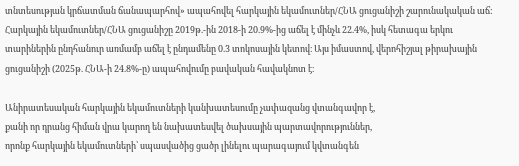տնտեսության կրճատման ճանապարհով» ապահովել հարկային եկամուտներ/ՀՆԱ ցուցանիշի շարունակական աճ: Հարկային եկամուտներ/ՀՆԱ ցուցանիշը 2019թ.-ին 2018-ի 20.9%-ից աճել է մինչև 22.4%, իսկ հետագա երկու տարիներին ընդհանուր առմամբ աճել է ընդամենը 0.3 տոկոսային կետով։ Այս իմաստով, վերոհիշյալ թիրախային ցուցանիշի (2025թ. ՀՆԱ-ի 24.8%-ը) ապահովումը բավական հավակնոտ է։

Անիրատեսական հարկային եկամուտների կանխատեսումը չափազանց վտանգավոր է,
քանի որ դրանց հիման վրա կարող են նախատեսվել ծախսային պարտավորություններ,
որոնք հարկային եկամուտների՝ սպասվածից ցածր լինելու պարագայում կվտանգեն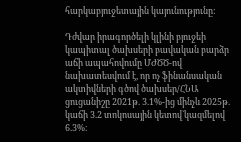հարկաբյուջետային կայունությունը:

Դժվար իրագործելի կլինի բյուջեի կապիտալ ծախսերի բավական բարձր աճի ապահովումը ՄԺԾԾ-ով նախատեսվում է, որ ոչ ֆինանսական ակտիվների գծով ծախսեր/ՀՆԱ ցուցանիշը 2021թ. 3.1%-ից մինչև 2025թ. կաճի 3.2 տոկոսային կետով`կազմելով 6.3%։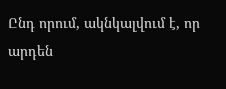Ընդ որում, ակնկալվում է, որ արդեն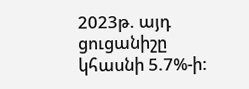2023թ. այդ ցուցանիշը կհասնի 5.7%-ի: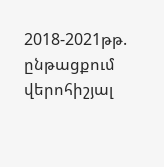2018-2021թթ. ընթացքում վերոհիշյալ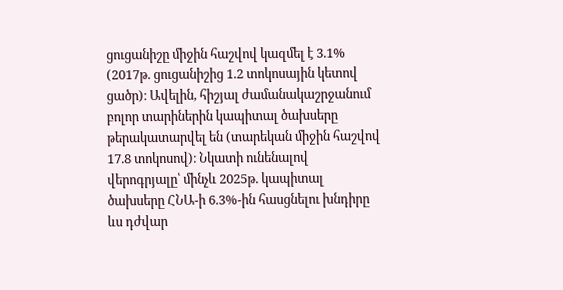ցուցանիշը միջին հաշվով կազմել է 3.1% (2017թ. ցուցանիշից 1.2 տոկոսային կետով ցածր)։ Ավելին, հիշյալ ժամանակաշրջանում բոլոր տարիներին կապիտալ ծախսերը թերակատարվել են (տարեկան միջին հաշվով 17.8 տոկոսով)։ Նկատի ունենալով վերոգրյալը՝ մինչև 2025թ. կապիտալ ծախսերը ՀՆԱ-ի 6.3%-ին հասցնելու խնդիրը ևս դժվար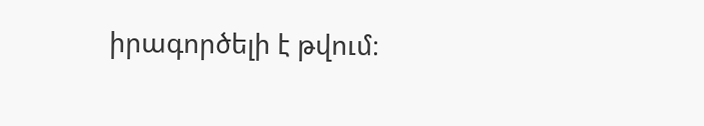իրագործելի է թվում։